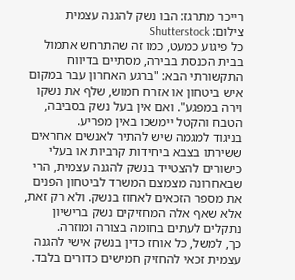רייכר מתרגז: הבו נשק להגנה עצמית
צילום: Shutterstock
כל פיגוע כמעט, כמו זה שהתרחש אתמול בבית הכנסת בבירה, מסתיים בדיווח התקשורתי הבא: "ברגע האחרון עבר במקום איש ביטחון או אזרח חמוש, שלף את נשקו וירה במפגע". ואם אין בעל נשק בסביבה, הטבח והקטל יימשכו באין מפריע.
בניגוד למגמה שיש להתיר לאנשים אחראים ששירתו בצבא ביחידות קרביות או בעלי כישורים להצטייד בנשק להגנה עצמית, הרי שבאחרונה מצמצם המשרד לביטחון הפנים את מספר הזכאים לאחוז בנשק. ולא רק זאת, אלא שאף אלה המחזיקים נשק ברישיון נתקלים לעתים בחומה בצורה ומוזרה.
כך, למשל, כל אוחז כדין בנשק אישי להגנה עצמית זכאי להחזיק חמישים כדורים בלבד.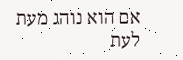אם הוא נוהג מעת לעת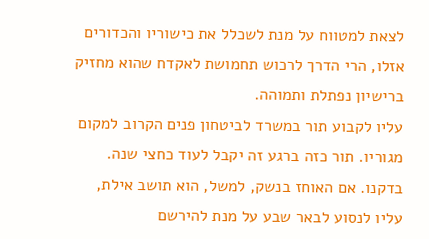לצאת למטווח על מנת לשכלל את כישוריו והכדורים אזלו, הרי הדרך לרכוש תחמושת לאקדח שהוא מחזיק ברישיון נפתלת ותמוהה.
עליו לקבוע תור במשרד לביטחון פנים הקרוב למקום מגוריו. תור כזה ברגע זה יקבל לעוד כחצי שנה. בדקנו. אם האוחז בנשק, למשל, הוא תושב אילת, עליו לנסוע לבאר שבע על מנת להירשם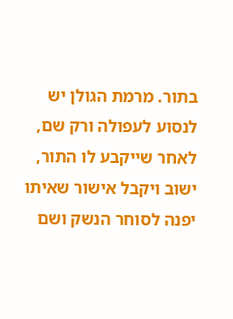בתור. מרמת הגולן יש לנסוע לעפולה ורק שם, לאחר שייקבע לו התור, ישוב ויקבל אישור שאיתו יפנה לסוחר הנשק ושם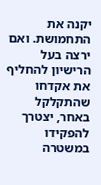יקנה את התחמושת. ואם ירצה בעל הרישיון להחליף את אקדחו שהתקלקל באחר, יצטרך להפקידו במשטרה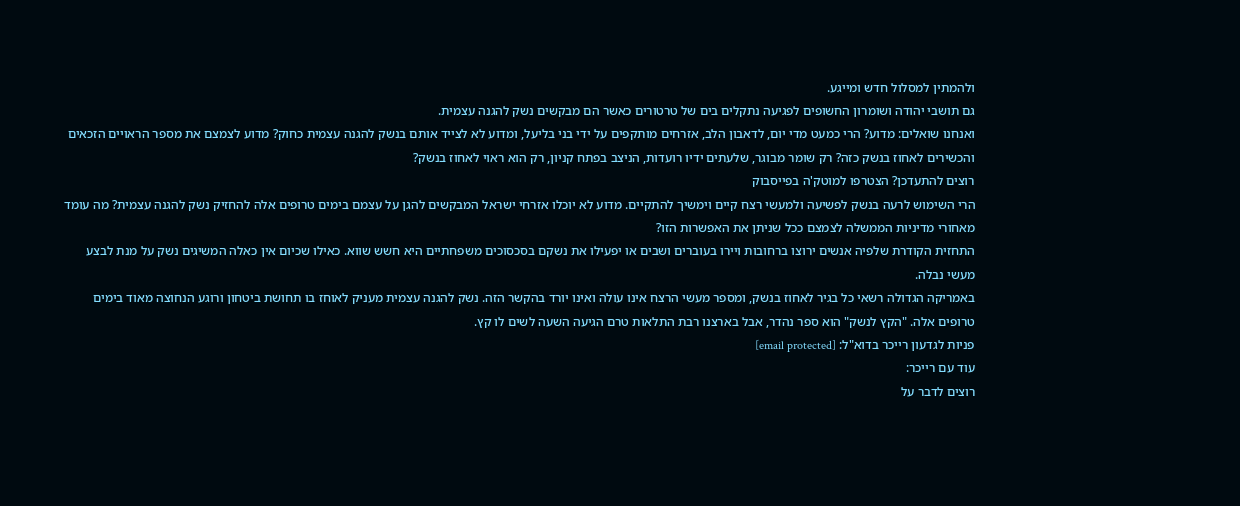ולהמתין למסלול חדש ומייגע.
גם תושבי יהודה ושומרון החשופים לפגיעה נתקלים בים של טרטורים כאשר הם מבקשים נשק להגנה עצמית.
ואנחנו שואלים: מדוע? הרי כמעט מדי יום, לדאבון הלב, אזרחים מותקפים על ידי בני בליעל, ומדוע לא לצייד אותם בנשק להגנה עצמית כחוק? מדוע לצמצם את מספר הראויים הזכאים והכשירים לאחוז בנשק כזה? רק שומר מבוגר, שלעתים ידיו רועדות, הניצב בפתח קניון, רק הוא ראוי לאחוז בנשק?
רוצים להתעדכן? הצטרפו למוטק'ה בפייסבוק
הרי השימוש לרעה בנשק לפשיעה ולמעשי רצח קיים וימשיך להתקיים. מדוע לא יוכלו אזרחי ישראל המבקשים להגן על עצמם בימים טרופים אלה להחזיק נשק להגנה עצמית? מה עומד מאחורי מדיניות הממשלה לצמצם ככל שניתן את האפשרות הזו?
התחזית הקודרת שלפיה אנשים ירוצו ברחובות ויירו בעוברים ושבים או יפעילו את נשקם בסכסוכים משפחתיים היא חשש שווא. כאילו שכיום אין כאלה המשיגים נשק על מנת לבצע מעשי נבלה.
באמריקה הגדולה רשאי כל בגיר לאחוז בנשק, ומספר מעשי הרצח אינו עולה ואינו יורד בהקשר הזה. נשק להגנה עצמית מעניק לאוחז בו תחושת ביטחון ורוגע הנחוצה מאוד בימים טרופים אלה. "הקץ לנשק" הוא ספר נהדר, אבל בארצנו רבת התלאות טרם הגיעה השעה לשים לו קץ.
פניות לגדעון רייכר בדוא"ל: [email protected]
עוד עם רייכר:
רוצים לדבר על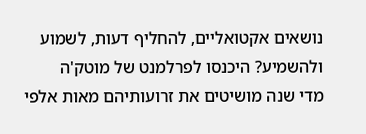נושאים אקטואליים, להחליף דעות, לשמוע ולהשמיע? היכנסו לפרלמנט של מוטק'ה
מדי שנה מושיטים את זרועותיהם מאות אלפי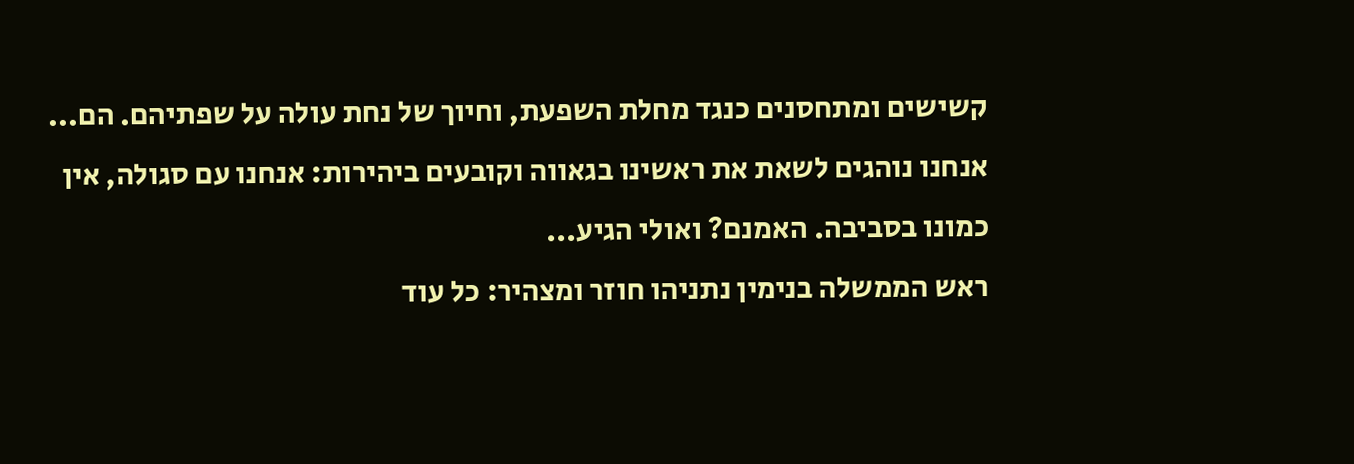קשישים ומתחסנים כנגד מחלת השפעת, וחיוך של נחת עולה על שפתיהם. הם...
אנחנו נוהגים לשאת את ראשינו בגאווה וקובעים ביהירות: אנחנו עם סגולה, אין כמונו בסביבה. האמנם? ואולי הגיע...
ראש הממשלה בנימין נתניהו חוזר ומצהיר: כל עוד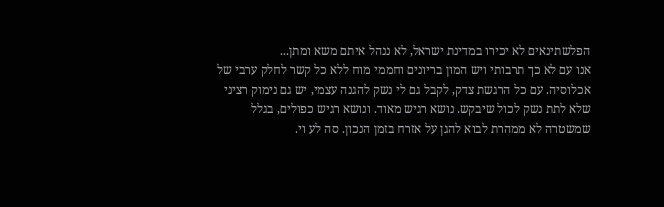הפלשתינאים לא יכירו במדינת ישראל, לא ננהל איתם משא ומתן...
אנו עם לא כך תרבותי ויש המון בריונים וחממי מוח ללא כל קשר לחלק ערבי של אכלוסיה. עם כל הרגשת צדק, לקבל גם לי נשק להגנה עצמי, יש גם נימוק רציני שלא לתת נשק לכול שיבקש. נושא רגיש מאוד. ונושא רגיש כפולים, בגלל שמשטרה לא ממהרת לבוא להגן על אזרח בזמן הנכון. סה לע וי.